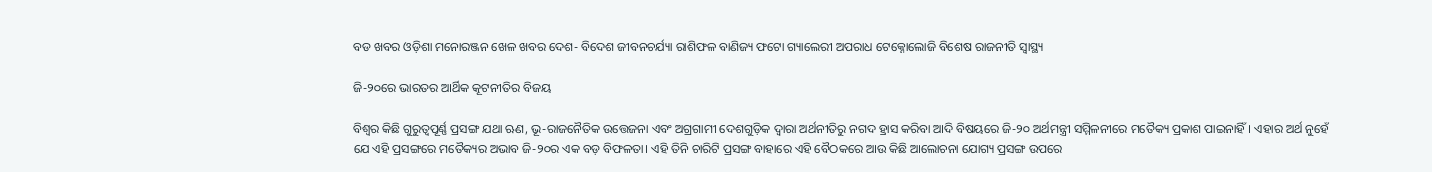ବଡ ଖବର ଓଡ଼ିଶା ମନୋରଞ୍ଜନ ଖେଳ ଖବର ଦେଶ- ବିଦେଶ ଜୀବନଚର୍ଯ୍ୟା ରାଶିଫଳ ବାଣିଜ୍ୟ ଫଟୋ ଗ୍ୟାଲେରୀ ଅପରାଧ ଟେକ୍ନୋଲୋଜି ବିଶେଷ ରାଜନୀତି ସ୍ଵାସ୍ଥ୍ୟ

ଜି-୨୦ରେ ଭାରତର ଆର୍ଥିକ କୂଟନୀତିର ବିଜୟ

ବିଶ୍ୱର କିଛି ଗୁରୁତ୍ୱପୂର୍ଣ୍ଣ ପ୍ରସଙ୍ଗ ଯଥା ଋଣ, ଭୂ-ରାଜନୈତିକ ଉତ୍ତେଜନା ଏବଂ ଅଗ୍ରଗାମୀ ଦେଶଗୁଡ଼ିକ ଦ୍ୱାରା ଅର୍ଥନୀତିରୁ ନଗଦ ହ୍ରାସ କରିବା ଆଦି ବିଷୟରେ ଜି-୨୦ ଅର୍ଥମନ୍ତ୍ରୀ ସମ୍ମିଳନୀରେ ମତୈକ୍ୟ ପ୍ରକାଶ ପାଇନାହିଁ। ଏହାର ଅର୍ଥ ନୁହେଁ ଯେ ଏହି ପ୍ରସଙ୍ଗରେ ମତୈକ୍ୟର ଅଭାବ ଜି-୨୦ର ଏକ ବଡ଼ ବିଫଳତା। ଏହି ତିନି ଚାରିଟି ପ୍ରସଙ୍ଗ ବାହାରେ ଏହି ବୈଠକରେ ଆଉ କିଛି ଆଲୋଚନା ଯୋଗ୍ୟ ପ୍ରସଙ୍ଗ ଉପରେ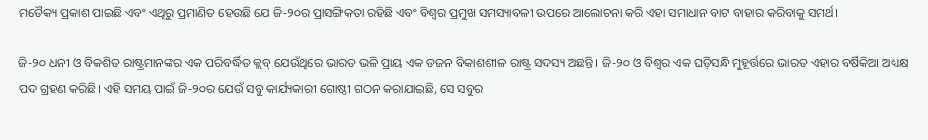ମତୈକ୍ୟ ପ୍ରକାଶ ପାଇଛି ଏବଂ ଏଥିରୁ ପ୍ରମାଣିତ ହେଉଛି ଯେ ଜି-୨୦ର ପ୍ରାସଙ୍ଗିକତା ରହିଛି ଏବଂ ବିଶ୍ୱର ପ୍ରମୁଖ ସମସ୍ୟାବଳୀ ଉପରେ ଆଲୋଚନା କରି ଏହା ସମାଧାନ ବାଟ ବାହାର କରିବାକୁ ସମର୍ଥ।

ଜି-୨୦ ଧନୀ ଓ ବିକଶିତ ରାଷ୍ଟ୍ରମାନଙ୍କର ଏକ ପରିବର୍ଦ୍ଧିତ କ୍ଲବ୍‌‌ ଯେଉଁଥିରେ ଭାରତ ଭଳି ପ୍ରାୟ ଏକ ଡଜନ ବିକାଶଶୀଳ ରାଷ୍ଟ୍ର ସଦସ୍ୟ ଅଛନ୍ତି। ଜି-୨୦ ଓ ବିଶ୍ୱର ଏକ ଘଡ଼ିସନ୍ଧି ମୁହୂର୍ତ୍ତରେ ଭାରତ ଏହାର ବର୍ଷିକିଆ ଅଧ୍ୟକ୍ଷ ପଦ ଗ୍ରହଣ କରିଛି। ଏହି ସମୟ ପାଇଁ ଜି-୨୦ର ଯେଉଁ ସବୁ କାର୍ଯ୍ୟକାରୀ ଗୋଷ୍ଠୀ ଗଠନ କରାଯାଇଛି, ସେ ସବୁର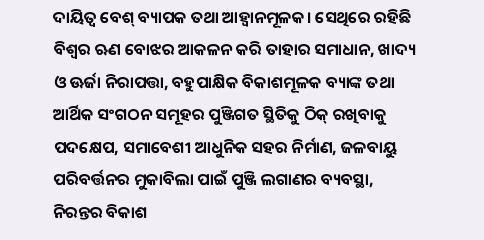ଦାୟିତ୍ୱ ବେଶ୍‌‌ ବ୍ୟାପକ ତଥା ଆହ୍ୱାନମୂଳକ। ସେଥିରେ ରହିଛି ବିଶ୍ୱର ଋଣ ବୋଝର ଆକଳନ କରି ତାହାର ସମାଧାନ, ଖାଦ୍ୟ ଓ ଊର୍ଜା ନିରାପତ୍ତା, ବହୁପାକ୍ଷିକ ବିକାଶମୂଳକ ବ୍ୟାଙ୍କ ତଥା ଆର୍ଥିକ ସଂଗଠନ ସମୂହର ପୁଞ୍ଜିଗତ ସ୍ଥିତିକୁ ଠିକ୍‌‌ ରଖିବାକୁ ପଦକ୍ଷେପ, ସମାବେଶୀ ଆଧୁନିକ ସହର ନିର୍ମାଣ, ଜଳବାୟୁ ପରିବର୍ତ୍ତନର ମୁକାବିଲା ପାଇଁ ପୁଞ୍ଜି ଲଗାଣର ବ୍ୟବସ୍ଥା, ନିରନ୍ତର ବିକାଶ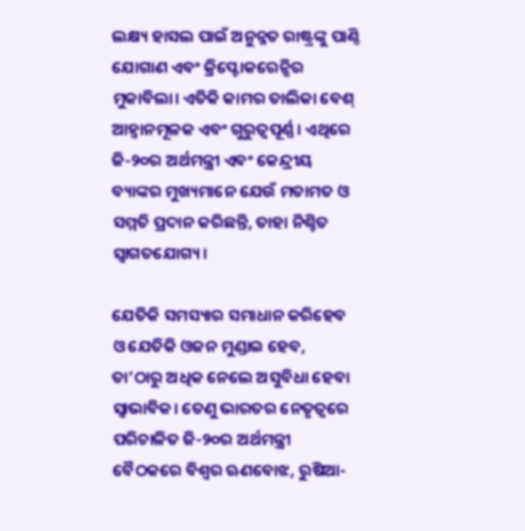ଲକ୍ଷ୍ୟ ହାସଲ ପାଇଁ ଅନୁନ୍ନତ ରାଷ୍ଟ୍ରଙ୍କୁ ପାଣ୍ଠି ଯୋଗାଣ ଏବଂ କ୍ରିପ୍ଟୋକରେନ୍ସିର ମୁକାବିଲା। ଏତିକି କାମର ତାଲିକା ବେଶ୍‌‌ ଆହ୍ୱାନମୂଳକ ଏବଂ ଗୁରୁତ୍ୱପୂର୍ଣ୍ଣ। ଏଥିରେ ଜି-୨୦ର ଅର୍ଥମନ୍ତ୍ରୀ ଏବଂ କେନ୍ଦ୍ରୀୟ ବ୍ୟାଙ୍କର ମୁଖ୍ୟମାନେ ଯେଉଁ ମତାମତ ଓ ସମ୍ମତି ପ୍ରଦାନ କରିଛନ୍ତି, ତାହା ନିଶ୍ଚିତ ସ୍ୱାଗତଯୋଗ୍ୟ।

ଯେତିକି ସମସ୍ୟାର ସମାଧାନ କରିହେବ ଓ ଯେତିକି ଓଜନ ମୁଣ୍ଡାଇ ହେବ, ତା’ଠାରୁ ଅଧିକ ନେଲେ ଅସୁବିଧା ହେବା ସ୍ୱାଭାବିକ। ତେଣୁ ଭାରତର ନେତୃତ୍ୱରେ ପରିଚାଳିତ ଜି-୨୦ର ଅର୍ଥମନ୍ତ୍ରୀ ବୈଠକରେ ବିଶ୍ୱର ଋଣବୋଝ, ରୁଷିଆ-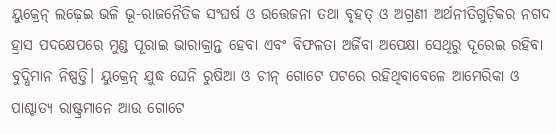ୟୁକ୍ରେନ୍‌‌ ଲଢ଼େଇ ଭଳି ଭୂ-ରାଜନୈତିକ ସଂଘର୍ଷ ଓ ଉତ୍ତେଜନା ତଥା ବୃହତ୍‌‌ ଓ ଅଗ୍ରଣୀ ଅର୍ଥନୀତିଗୁଡ଼ିକର ନଗଦ ହ୍ରାସ ପଦକ୍ଷେପରେ ମୁଣ୍ଡ ପୂରାଇ ଭାରାକ୍ରାନ୍ତ ହେବା ଏବଂ ବିଫଳତା ଅର୍ଜିବା ଅପେକ୍ଷା ସେଥିରୁ ଦୂରେଇ ରହିବା ବୁଦ୍ଧିମାନ ନିଷ୍ପତ୍ତି। ୟୁକ୍ରେନ୍‌‌ ଯୁଦ୍ଧ ଘେନି ରୁଷିଆ ଓ ଚୀନ୍‌‌ ଗୋଟେ ପଟରେ ରହିଥିବାବେଳେ ଆମେରିକା ଓ ପାଶ୍ଚାତ୍ୟ ରାଷ୍ଟ୍ରମାନେ ଆଉ ଗୋଟେ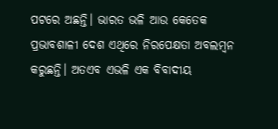ପଟରେ ଅଛନ୍ତି। ଭାରତ ଭଳି ଆଉ କେତେକ ପ୍ରଭାବଶାଳୀ ଦେଶ ଏଥିରେ ନିରପେକ୍ଷତା ଅବଲମ୍ବନ କରୁଛନ୍ତି। ଅତଏବ ଏଭଳି ଏକ ବିବାଦୀୟ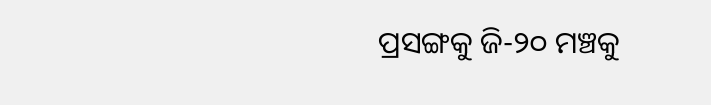ପ୍ରସଙ୍ଗକୁ ଜି-୨୦ ମଞ୍ଚକୁ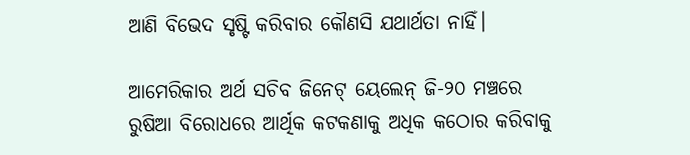ଆଣି ବିଭେଦ ସୃଷ୍ଟି କରିବାର କୌଣସି ଯଥାର୍ଥତା ନାହିଁ।

ଆମେରିକାର ଅର୍ଥ ସଚିବ ଜିନେଟ୍‌‌ ୟେଲେନ୍‌‌ ଜି-୨୦ ମଞ୍ଚରେ ରୁଷିଆ ବିରୋଧରେ ଆର୍ଥିକ କଟକଣାକୁ ଅଧିକ କଠୋର କରିବାକୁ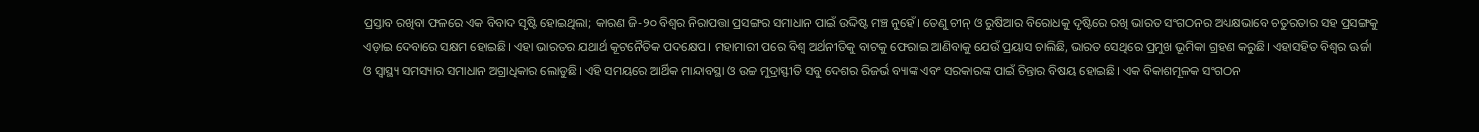ପ୍ରସ୍ତାବ ରଖିବା ଫଳରେ ଏକ ବିବାଦ ସୃଷ୍ଟି ହୋଇଥିଲା; କାରଣ ଜି-୨୦ ବିଶ୍ୱର ନିରାପତ୍ତା ପ୍ରସଙ୍ଗର ସମାଧାନ ପାଇଁ ଉଦ୍ଦିଷ୍ଟ ମଞ୍ଚ ନୁହେଁ। ତେଣୁ ଚୀନ୍‌‌ ଓ ରୁଷିଆର ବିରୋଧକୁ ଦୃଷ୍ଟିରେ ରଖି ଭାରତ ସଂଗଠନର ଅଧ୍ୟକ୍ଷଭାବେ ଚତୁରତାର ସହ ପ୍ରସଙ୍ଗକୁ ଏଡ଼ାଇ ଦେବାରେ ସକ୍ଷମ ହୋଇଛି। ଏହା ଭାରତର ଯଥାର୍ଥ କୂଟନୈତିକ ପଦକ୍ଷେପ। ମହାମାରୀ ପରେ ବିଶ୍ୱ ଅର୍ଥନୀତିକୁ ବାଟକୁ ଫେରାଇ ଆଣିବାକୁ ଯେଉଁ ପ୍ରୟାସ ଚାଲିଛି, ଭାରତ ସେଥିରେ ପ୍ରମୁଖ ଭୂମିକା ଗ୍ରହଣ କରୁଛି। ଏହାସହିତ ବିଶ୍ୱର ଊର୍ଜା ଓ ସ୍ୱାସ୍ଥ୍ୟ ସମସ୍ୟାର ସମାଧାନ ଅଗ୍ରାଧିକାର ଲୋଡୁଛି। ଏହି ସମୟରେ ଆର୍ଥିକ ମାନ୍ଦାବସ୍ଥା ଓ ଉଚ୍ଚ ମୁଦ୍ରାସ୍ଫୀତି ସବୁ ଦେଶର ରିଜର୍ଭ ବ୍ୟାଙ୍କ ଏବଂ ସରକାରଙ୍କ ପାଇଁ ଚିନ୍ତାର ବିଷୟ ହୋଇଛି। ଏକ ବିକାଶମୂଳକ ସଂଗଠନ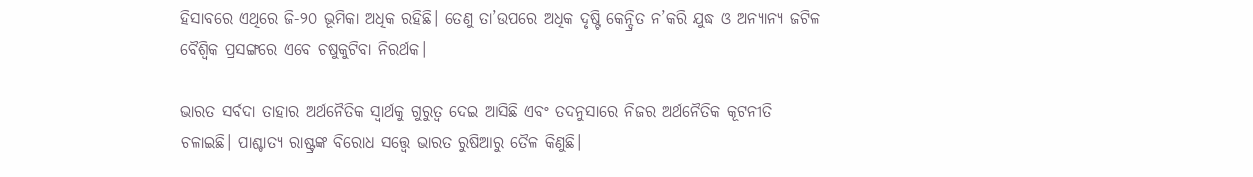ହିସାବରେ ଏଥିରେ ଜି-୨୦ ଭୂମିକା ଅଧିକ ରହିଛି। ତେଣୁ ତା’ଉପରେ ଅଧିକ ଦୃଷ୍ଟି କେନ୍ଦ୍ରିତ ନ’କରି ଯୁଦ୍ଧ ଓ ଅନ୍ୟାନ୍ୟ ଜଟିଳ ବୈଶ୍ୱିକ ପ୍ରସଙ୍ଗରେ ଏବେ ଚଷୁକୁଟିବା ନିରର୍ଥକ।

ଭାରତ ସର୍ବଦା ତାହାର ଅର୍ଥନୈତିକ ସ୍ୱାର୍ଥକୁ ଗୁରୁତ୍ୱ ଦେଇ ଆସିଛି ଏବଂ ତଦନୁସାରେ ନିଜର ଅର୍ଥନୈତିକ କୂଟନୀତି ଚଳାଇଛି। ପାଶ୍ଚାତ୍ୟ ରାଷ୍ଟ୍ରଙ୍କ ବିରୋଧ ସତ୍ତ୍ବେ ଭାରତ ରୁଷିଆରୁ ତୈଳ କିଣୁଛି।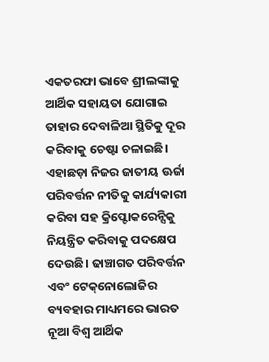ଏକତରଫା ଭାବେ ଶ୍ରୀଲଙ୍କାକୁ ଆର୍ଥିକ ସହାୟତା ଯୋଗାଇ ତାହାର ଦେବାଳିଆ ସ୍ଥିତିକୁ ଦୂର କରିବାକୁ ଚେଷ୍ଟା ଚଳାଇଛି। ଏହାଛଡ଼ା ନିଜର ଜାତୀୟ ଊର୍ଜା ପରିବର୍ତ୍ତନ ନୀତିକୁ କାର୍ଯ୍ୟକାରୀ କରିବା ସହ କ୍ରିପ୍ଟୋକରେନ୍ସିକୁ ନିୟନ୍ତ୍ରିତ କରିବାକୁ ପଦକ୍ଷେପ ଦେଉଛି। ଢାଞ୍ଚାଗତ ପରିବର୍ତ୍ତନ ଏବଂ ଟେକ୍‌‌ନୋଲୋଜିର ବ୍ୟବହାର ମାଧ୍ୟମରେ ଭାରତ ନୂଆ ବିଶ୍ୱ ଆର୍ଥିକ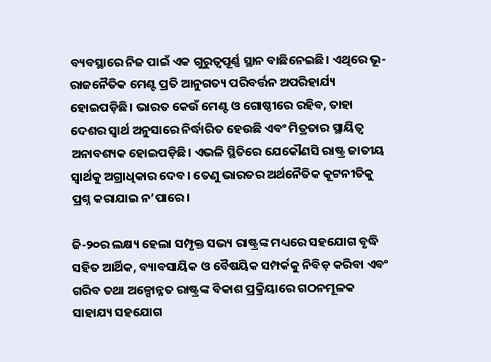ବ୍ୟବସ୍ଥାରେ ନିଜ ପାଇଁ ଏକ ଗୁରୁତ୍ୱପୂର୍ଣ୍ଣ ସ୍ଥାନ ବାଛିନେଇଛି। ଏଥିରେ ଭୂ-ରାଜନୈତିକ ମେଣ୍ଟ ପ୍ରତି ଆନୁଗତ୍ୟ ପରିବର୍ତ୍ତନ ଅପରିହାର୍ଯ୍ୟ ହୋଇପଡ଼ିଛି। ଭାରତ କେଉଁ ମେଣ୍ଟ ଓ ଗୋଷ୍ଠୀରେ ରହିବ, ତାହା ଦେଶର ସ୍ୱାର୍ଥ ଅନୁସାରେ ନିର୍ଦ୍ଧାରିତ ହେଉଛି ଏବଂ ମିତ୍ରତାର ସ୍ଥାୟିତ୍ୱ ଅନାବଶ୍ୟକ ହୋଇପଡ଼ିଛି। ଏଭଳି ସ୍ଥିତିରେ ଯେକୌଣସି ରାଷ୍ଟ୍ର ଜାତୀୟ ସ୍ୱାର୍ଥକୁ ଅଗ୍ରାଧିକାର ଦେବ। ତେଣୁ ଭାରତର ଅର୍ଥନୈତିକ କୂଟନୀତିକୁ ପ୍ରଶ୍ନ କରାଯାଇ ନ’ପାରେ।

ଜି-୨୦ର ଲକ୍ଷ୍ୟ ହେଲା ସମ୍ପୃକ୍ତ ସଭ୍ୟ ରାଷ୍ଟ୍ରଙ୍କ ମଧ୍ୟରେ ସହଯୋଗ ବୃଦ୍ଧି ସହିତ ଆର୍ଥିକ, ବ୍ୟାବସାୟିକ ଓ ବୈଷୟିକ ସମ୍ପର୍କକୁ ନିବିଡ଼ କରିବା ଏବଂ ଗରିବ ତଥା ଅଳ୍ପୋନ୍ନତ ରାଷ୍ଟ୍ରଙ୍କ ବିକାଶ ପ୍ରକ୍ରିୟାରେ ଗଠନମୂଳକ ସାହାଯ୍ୟ ସହଯୋଗ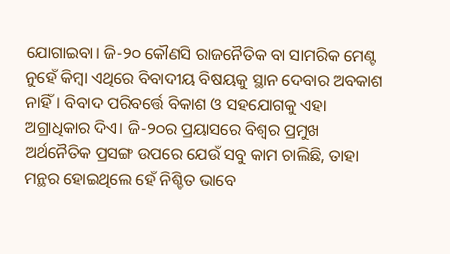ଯୋଗାଇବା। ଜି-୨୦ କୌଣସି ରାଜନୈତିକ ବା ସାମରିକ ମେଣ୍ଟ ନୁହେଁ କିମ୍ବା ଏଥିରେ ବିବାଦୀୟ ବିଷୟକୁ ସ୍ଥାନ ଦେବାର ଅବକାଶ ନାହିଁ। ବିବାଦ ପରିବର୍ତ୍ତେ ବିକାଶ ଓ ସହଯୋଗକୁ ଏହା ଅଗ୍ରାଧିକାର ଦିଏ। ଜି-୨୦ର ପ୍ରୟାସରେ ବିଶ୍ୱର ପ୍ରମୁଖ ଅର୍ଥନୈତିକ ପ୍ରସଙ୍ଗ ଉପରେ ଯେଉଁ ସବୁ କାମ ଚାଲିଛି, ତାହା ମନ୍ଥର ହୋଇଥିଲେ ହେଁ ନିଶ୍ଚିତ ଭାବେ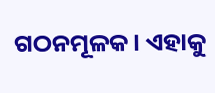ଗଠନମୂଳକ। ଏହାକୁ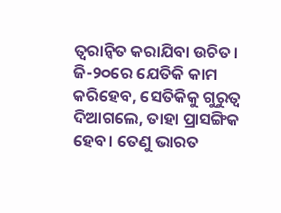ତ୍ୱରାନ୍ୱିତ କରାଯିବା ଉଚିତ। ଜି-୨୦ରେ ଯେତିକି କାମ କରିହେବ, ସେତିକିକୁ ଗୁରୁତ୍ୱ ଦିଆଗଲେ, ତାହା ପ୍ରାସଙ୍ଗିକ ହେବ। ତେଣୁ ଭାରତ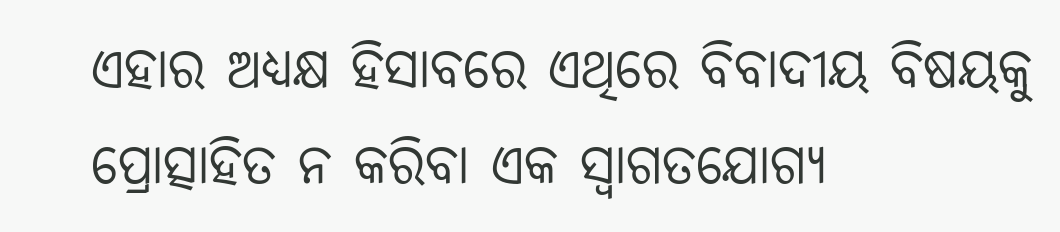ଏହାର ଅଧ୍ୟକ୍ଷ ହିସାବରେ ଏଥିରେ ବିବାଦୀୟ ବିଷୟକୁ ପ୍ରୋତ୍ସାହିତ ନ କରିବା ଏକ ସ୍ୱାଗତଯୋଗ୍ୟ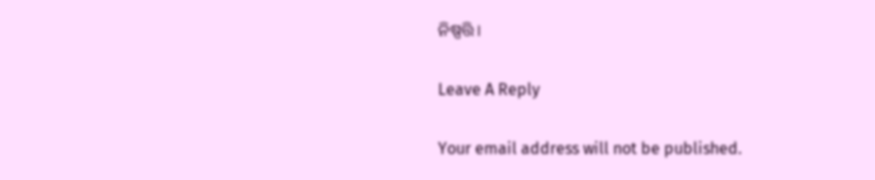ନିଷ୍ପତ୍ତି।

Leave A Reply

Your email address will not be published.